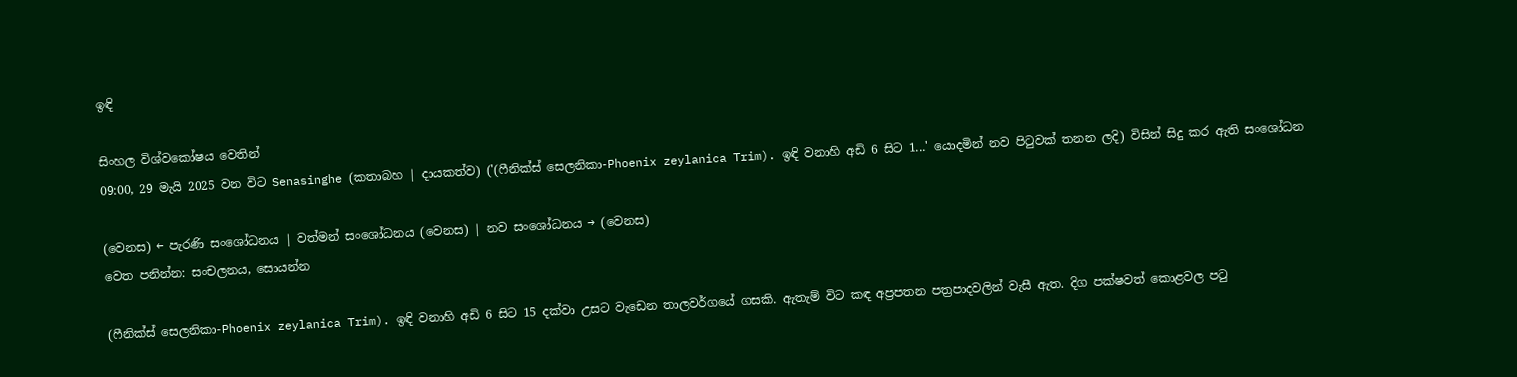ඉඳි

සිංහල විශ්වකෝෂය වෙතින්
09:00, 29 මැයි 2025 වන විට Senasinghe (කතාබහ | දායකත්ව) ('(ෆීනික්ස් සෙලනිකා-Phoenix zeylanica Trim). ඉඳි වනාහි අඩි 6 සිට 1...' යොදමින් නව පිටුවක් තනන ලදි) විසින් සිදු කර ඇති සංශෝධන

(වෙනස) ← පැරණි සංශෝධනය | වත්මන් සංශෝධනය (වෙනස) | නව සංශෝධනය → (වෙනස)
වෙත පනින්න: සංචලනය, සොයන්න

(ෆීනික්ස් සෙලනිකා-Phoenix zeylanica Trim). ඉඳි වනාහි අඩි 6 සිට 15 දක්වා උසට වැඩෙන තාලවර්ගයේ ගසකි. ඇතැම් විට කඳ අප්‍රපතන පත්‍රපාදවලින් වැසී ඇත. දිග පක්ෂවත් කොළවල පටු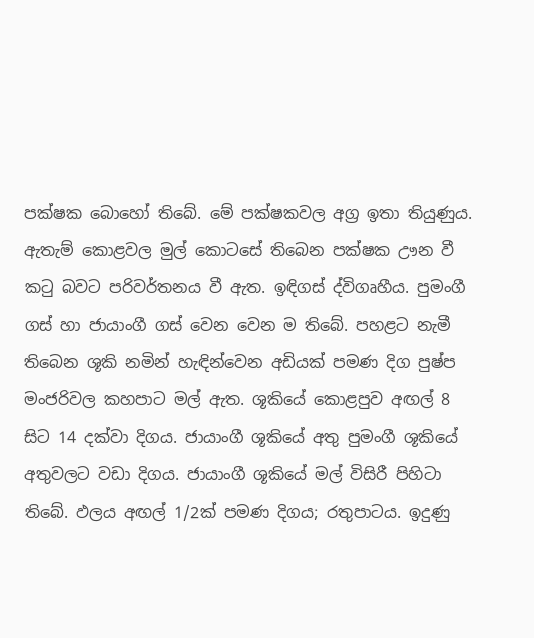පක්ෂක බොහෝ තිබේ. මේ පක්ෂකවල අග්‍ර ඉතා තියුණුය. ඇතැම් කොළවල මුල් කොටසේ තිබෙන පක්ෂක ඌන වී කටු බවට පරිවර්තනය වී ඇත. ඉඳිගස් ද්විගෘහීය. පුමංගී ගස් හා ජායාංගී ගස් වෙන වෙන ම තිබේ. පහළට නැමී තිබෙන ශූකි නමින් හැඳින්වෙන අඩියක් පමණ දිග පුෂ්ප මංජරිවල කහපාට මල් ඇත. ශූකියේ කොළපුව අඟල් 8 සිට 14 දක්වා දිගය. ජායාංගී ශූකියේ අතු පුමංගී ශූකියේ අතුවලට වඩා දිගය. ජායාංගී ශූකියේ මල් විසිරී පිහිටා තිබේ. ඵලය අඟල් 1/2ක් පමණ දිගය; රතුපාටය. ඉදුණු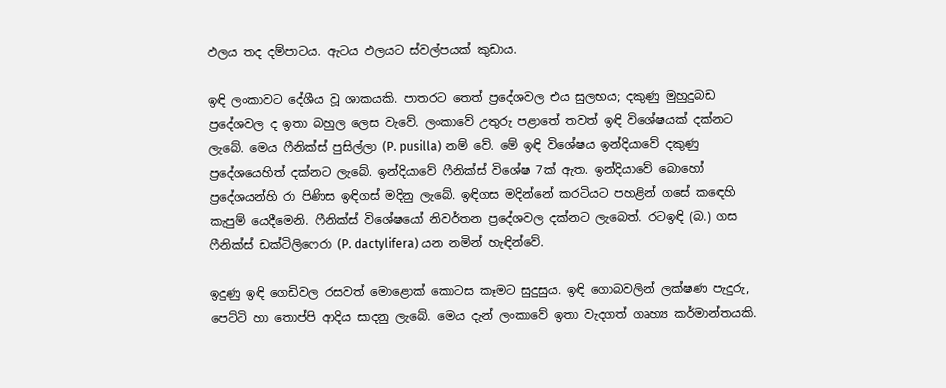ඵලය තද දම්පාටය. ඇටය ඵලයට ස්වල්පයක් කුඩාය.

ඉඳි ලංකාවට දේශීය වූ ශාකයකි. පාතරට තෙත් ප්‍රදේශවල එය සුලභය; දකුණු මුහුදුබඩ ප්‍රදේශවල ද ඉතා බහුල ලෙස වැවේ. ලංකාවේ උතුරු පළාතේ තවත් ඉඳි විශේෂයක් දක්නට ලැබේ. මෙය ෆීනික්ස් පුසිල්ලා (P. pusilla) නම් වේ. මේ ඉඳි විශේෂය ඉන්දියාවේ දකුණු ප්‍රදේශයෙහිත් දක්නට ලැබේ. ඉන්දියාවේ ෆීනික්ස් විශේෂ 7ක් ඇත. ඉන්දියාවේ බොහෝ ප්‍රදේශයන්හි රා පිණිස ඉඳිගස් මදිනු ලැබේ. ඉඳිගස මදින්නේ කරටියට පහළින් ගසේ කඳෙහි කැපුම් යෙදීමෙනි. ෆීනික්ස් විශේෂයෝ නිවර්තන ප්‍රදේශවල දක්නට ලැබෙත්. රටඉඳි (බ.) ගස ෆීනික්ස් ඩක්ටිලිෆෙරා (P. dactylifera) යන නමින් හැඳින්වේ.

ඉදුණු ඉඳි ගෙඩිවල රසවත් මොළොක් කොටස කෑමට සුදුසුය. ඉඳි ගොබවලින් ලක්ෂණ පැදුරු, පෙට්ටි හා තොප්පි ආදිය සාදනු ලැබේ. මෙය දැන් ලංකාවේ ඉතා වැදගත් ගෘහ්‍ය කර්මාන්තයකි.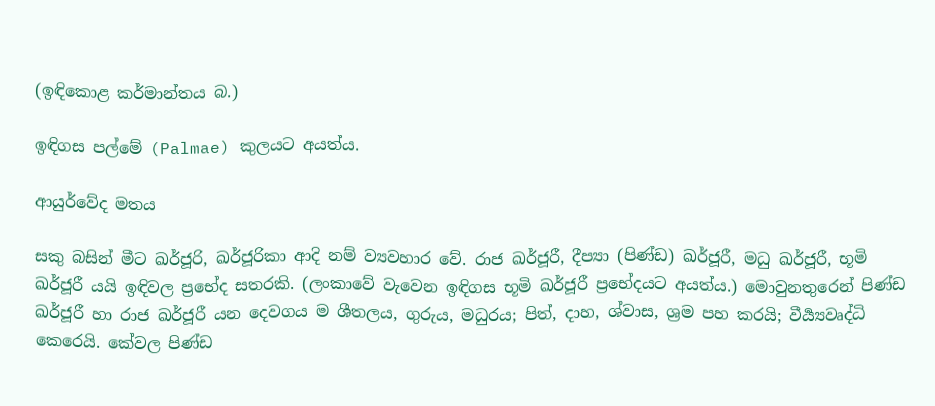(ඉඳිකොළ කර්මාන්තය බ.)

ඉඳිගස පල්මේ (Palmae) කුලයට අයත්ය.

ආයුර්වේද මතය

සකු බසින් මීට ඛර්ජූරි, ඛර්ජූරිකා ආදි නම් ව්‍යවහාර වේ. රාජ ඛර්ජූරී, දීප්‍යා (පිණ්ඩ) ඛර්ජූරී, මධු ඛර්ජූරී, භූමි ඛර්ජූරී යයි ඉඳිවල ප්‍රභේද සතරකි. (ලංකාවේ වැවෙන ඉඳිගස භූමි ඛර්ජූරී ප්‍රභේදයට අයත්ය.) මොවුනතුරෙන් පිණ්ඩ ඛර්ජූරී හා රාජ ඛර්ජූරී යන දෙවගය ම ශීතලය, ගුරුය, මධුරය; පිත්, දාහ, ශ්වාස, ශ්‍රම පහ කරයි; වීර්‍ය්‍යවෘද්ධි කෙරෙයි. කේවල පිණ්ඩ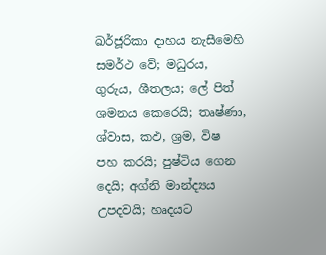ඛර්ජූරිකා දාහය නැසීමෙහි සමර්ථ වේ; මධුරය, ගුරුය, ශීතලය; ලේ පිත් ශමනය කෙරෙයි; තෘෂ්ණා, ශ්වාස, කඵ, ශ්‍රම, විෂ පහ කරයි; පුෂ්ටිය ගෙන දෙයි; අග්නි මාන්ද්‍යය උපදවයි; හෘදයට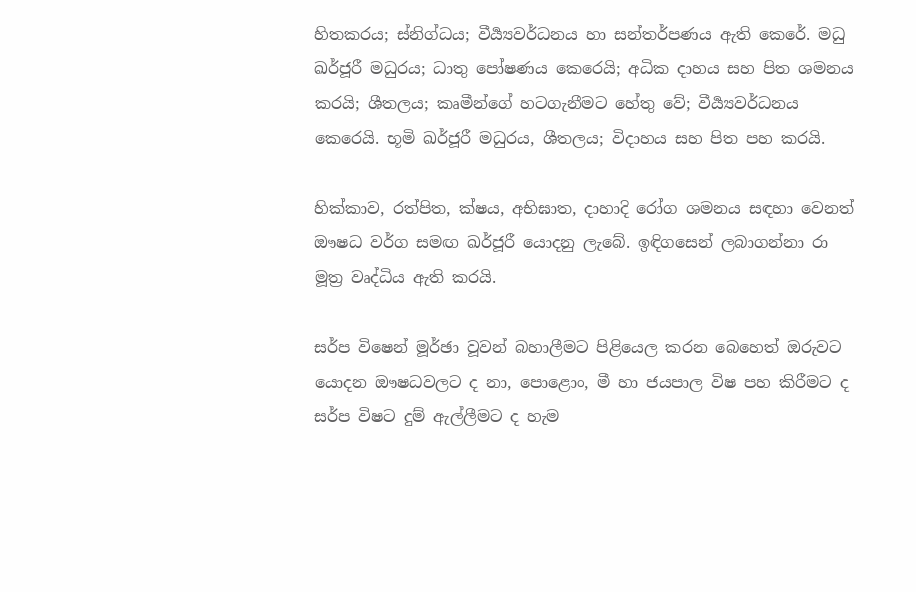හිතකරය; ස්නිග්ධය; වීර්‍ය්‍යවර්ධනය හා සන්තර්පණය ඇති කෙරේ. මධු ඛර්ජූරී මධුරය; ධාතු පෝෂණය කෙරෙයි; අධික දාහය සහ පිත ශමනය කරයි; ශීතලය; කෘමීන්ගේ හටගැනීමට හේතු වේ; වීර්‍ය්‍යවර්ධනය කෙරෙයි. භූමි ඛර්ජූරී මධුරය, ශීතලය; විදාහය සහ පිත පහ කරයි.

හික්කාව, රත්පිත, ක්ෂය, අභිඝාත, දාහාදි රෝග ශමනය සඳහා වෙනත් ඖෂධ වර්ග සමඟ ඛර්ජූරී යොදනු ලැබේ. ඉඳිගසෙන් ලබාගන්නා රා මූත්‍ර වෘද්ධිය ඇති කරයි.

සර්ප විෂෙන් මූර්ඡා වූවන් බහාලීමට පිළියෙල කරන බෙහෙත් ඔරුවට යොදන ඖෂධවලට ද නා, පොළොං, මී හා ජයපාල විෂ පහ කිරීමට ද සර්ප විෂට දුම් ඇල්ලීමට ද හැම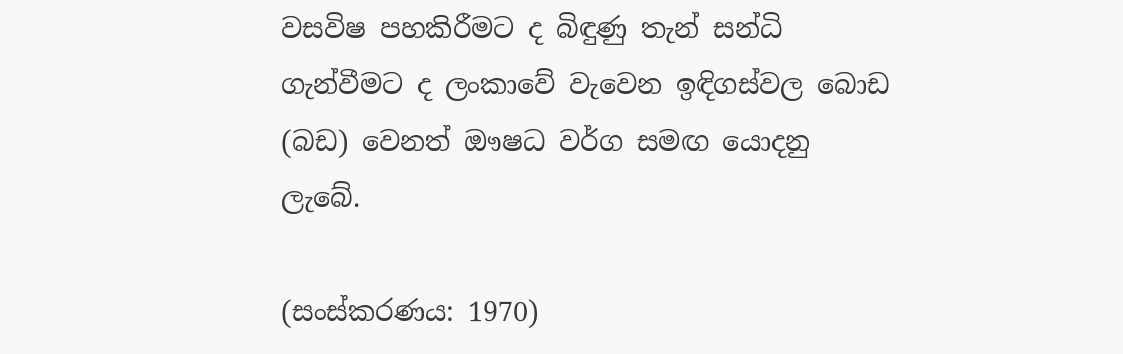වසවිෂ පහකිරීමට ද බිඳුණු තැන් සන්ධි ගැන්වීමට ද ලංකාවේ වැවෙන ඉඳිගස්වල බොඩ (බඩ) වෙනත් ඖෂධ වර්ග සමඟ යොදනු ලැබේ.

(සංස්කරණය: 1970)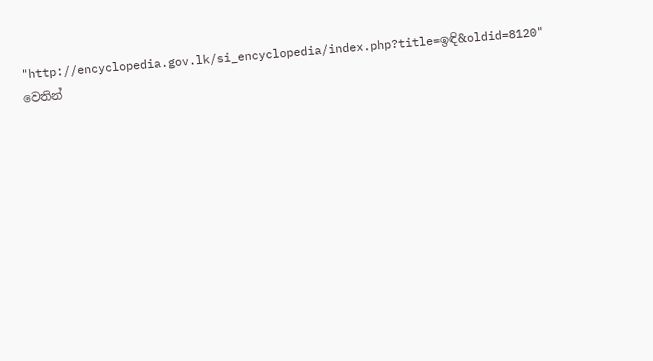"http://encyclopedia.gov.lk/si_encyclopedia/index.php?title=ඉඳි&oldid=8120" වෙතින්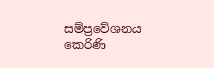සම්ප්‍රවේශනය කෙරිණි